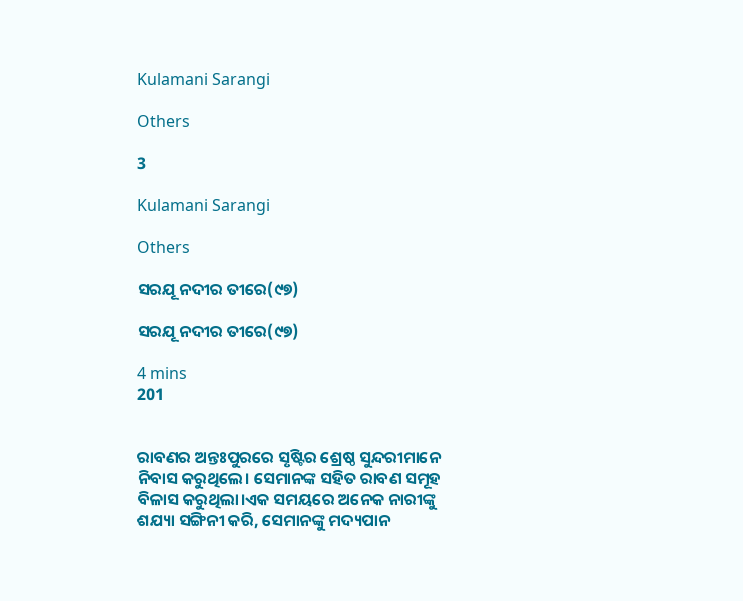Kulamani Sarangi

Others

3

Kulamani Sarangi

Others

ସରଯୂ ନଦୀର ତୀରେ(୯୭)

ସରଯୂ ନଦୀର ତୀରେ(୯୭)

4 mins
201


ରାବଣର ଅନ୍ତଃପୁରରେ ସୃଷ୍ଟିର ଶ୍ରେଷ୍ଠ ସୁନ୍ଦରୀମାନେ ନିବାସ କରୁଥିଲେ। ସେମାନଙ୍କ ସହିତ ରାବଣ ସମୂହ ବିଳାସ କରୁଥିଲା।ଏକ ସମୟରେ ଅନେକ ନାରୀଙ୍କୁ ଶଯ୍ୟା ସଙ୍ଗିନୀ କରି, ସେମାନଙ୍କୁ ମଦ୍ୟପାନ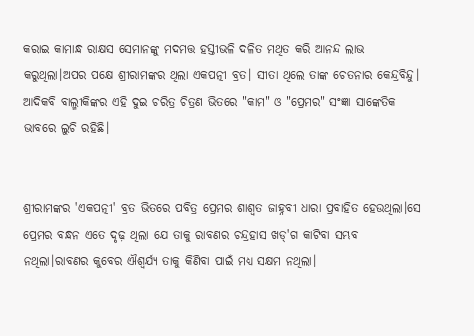କରାଇ କାମାନ୍ଧ ରାକ୍ଷସ ସେମାନଙ୍କୁ ମଦମତ୍ତ ହସ୍ତୀଭଳି ଦଳିତ ମଥିତ କରି ଆନନ୍ଦ ଲାଭ କରୁଥିଲା।ଅପର ପକ୍ଷେ ଶ୍ରୀରାମଙ୍କର ଥିଲା ଏକପତ୍ନୀ ବ୍ରତ। ସୀତା ଥିଲେ ତାଙ୍କ ଚେତନାର କେନ୍ଦ୍ରବିନ୍ଦୁ। ଆଦିକବି ବାଲ୍ମୀକିଙ୍କର ଏହି ଦୁଇ ଚରିତ୍ର ଚିତ୍ରଣ ଭିତରେ "କାମ" ଓ "ପ୍ରେମର" ସଂଜ୍ଞା ସାଙ୍କେତିକ ଭାବରେ ଲୁଚି ରହିଛି।


ଶ୍ରୀରାମଙ୍କର 'ଏକପତ୍ନୀ' ବ୍ରତ ଭିତରେ ପବିତ୍ର ପ୍ରେମର ଶାଶ୍ୱତ ଜାହ୍ନବୀ ଧାରା ପ୍ରବାହିତ ହେଉଥିଲା।ସେ ପ୍ରେମର ବନ୍ଧନ ଏତେ ଦୃଢ଼ ଥିଲା ଯେ ତାକୁ ରାବଣର ଚନ୍ଦ୍ରହାସ ଖଡ୍'ଗ କାଟିବା ସମ୍ଭବ ନଥିଲା।ରାବଣର କୁବେର ଐଶ୍ୱର୍ଯ୍ୟ ତାକୁ କିଣିବା ପାଇଁ ମଧ୍ୟ ସକ୍ଷମ ନଥିଲା।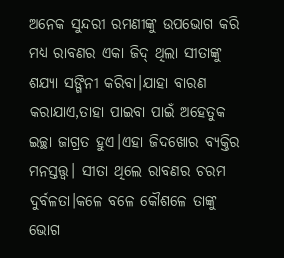ଅନେକ ସୁନ୍ଦରୀ ରମଣୀଙ୍କୁ ଉପଭୋଗ କରି ମଧ୍ୟ ରାବଣର ଏକା ଜିଦ୍ ଥିଲା ସୀତାଙ୍କୁ ଶଯ୍ୟା ସଙ୍ଗିନୀ କରିବା।ଯାହା ବାରଣ କରାଯାଏ,ତାହା ପାଇବା ପାଇଁ ଅହେତୁକ ଇଚ୍ଛା ଜାଗ୍ରତ ହୁଏ।ଏହା ଜିଦଖୋର ବ୍ୟକ୍ତିର ମନସ୍ତତ୍ତ୍ୱ। ସୀତା ଥିଲେ ରାବଣର ଚରମ ଦୁର୍ବଳତା।କଳେ ବଳେ କୌଶଳେ ତାଙ୍କୁ ଭୋଗ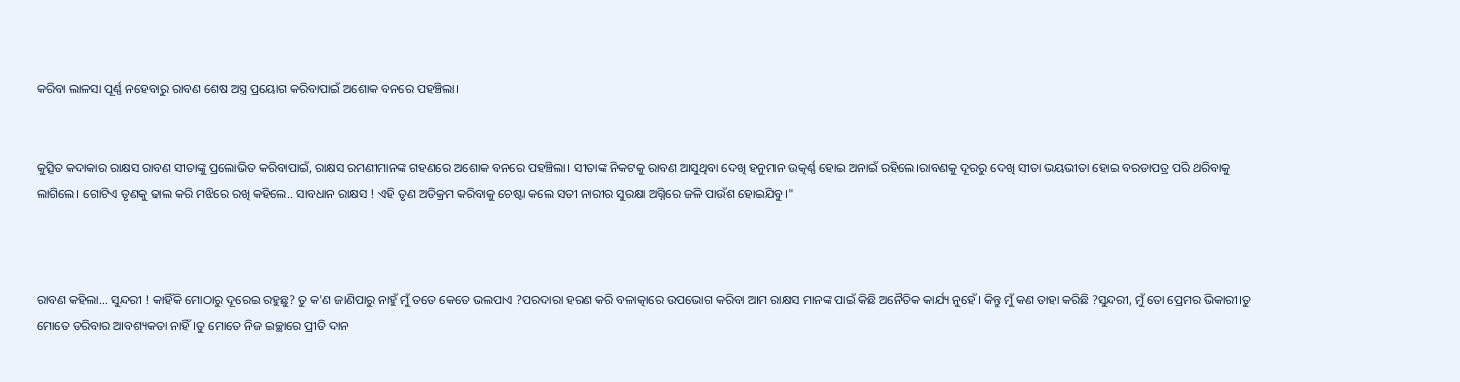କରିବା ଲାଳସା ପୂର୍ଣ୍ଣ ନହେବାରୁ ରାବଣ ଶେଷ ଅସ୍ତ୍ର ପ୍ରୟୋଗ କରିବାପାଇଁ ଅଶୋକ ବନରେ ପହଞ୍ଚିଲା।


କୁତ୍ସିତ କଦାକାର ରାକ୍ଷସ ରାବଣ ସୀତାଙ୍କୁ ପ୍ରଲୋଭିତ କରିବାପାଇଁ, ରାକ୍ଷସ ରମଣୀମାନଙ୍କ ଗହଣରେ ଅଶୋକ ବନରେ ପହଞ୍ଚିଲା। ସୀତାଙ୍କ ନିକଟକୁ ରାବଣ ଆସୁଥିବା ଦେଖି ହନୁମାନ ଉତ୍କର୍ଣ୍ଣ ହୋଇ ଅନାଇଁ ରହିଲେ।ରାବଣକୁ ଦୂରରୁ ଦେଖି ସୀତା ଭୟଭୀତା ହୋଇ ବରଡାପତ୍ର ପରି ଥରିବାକୁ ଲାଗିଲେ। ଗୋଟିଏ ତୃଣକୁ ଢାଲ କରି ମଝିରେ ରଖି କହିଲେ.. ସାବଧାନ ରାକ୍ଷସ ! ଏହି ତୃଣ ଅତିକ୍ରମ କରିବାକୁ ଚେଷ୍ଟା କଲେ ସତୀ ନାରୀର ସୁରକ୍ଷା ଅଗ୍ନିରେ ଜଳି ପାଉଁଶ ହୋଇଯିବୁ।"



ରାବଣ କହିଲା... ସୁନ୍ଦରୀ ! କାହିଁକି ମୋଠାରୁ ଦୂରେଇ ରହୁଛୁ? ତୁ କ'ଣ ଜାଣିପାରୁ ନାହୁଁ ମୁଁ ତତେ କେତେ ଭଲପାଏ ?ପରଦାରା ହରଣ କରି ବଳାତ୍କାରେ ଉପଭୋଗ କରିବା ଆମ ରାକ୍ଷସ ମାନଙ୍କ ପାଇଁ କିଛି ଅନୈତିକ କାର୍ଯ୍ୟ ନୁହେଁ। କିନ୍ତୁ ମୁଁ କଣ ତାହା କରିଛି ?ସୁନ୍ଦରୀ, ମୁଁ ତୋ ପ୍ରେମର ଭିକାରୀ।ତୁ ମୋତେ ଡରିବାର ଆବଶ୍ୟକତା ନାହିଁ।ତୁ ମୋତେ ନିଜ ଇଚ୍ଛାରେ ପ୍ରୀତି ଦାନ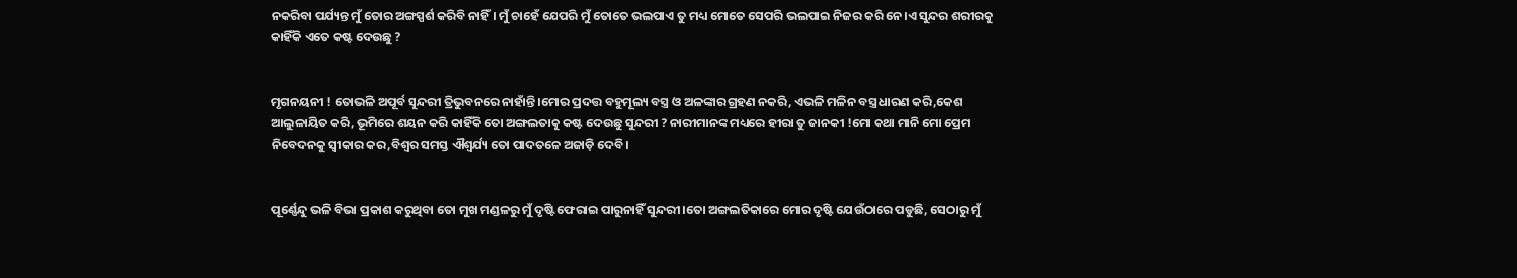ନକରିବା ପର୍ଯ୍ୟନ୍ତ ମୁଁ ତୋର ଅଙ୍ଗସ୍ପର୍ଶ କରିବି ନାହିଁ। ମୁଁ ଚାହେଁ ଯେପରି ମୁଁ ତୋତେ ଭଲପାଏ ତୁ ମଧ୍ୟ ମୋତେ ସେପରି ଭଲପାଇ ନିଜର କରି ନେ।ଏ ସୁନ୍ଦର ଶରୀରକୁ କାହିଁକି ଏତେ କଷ୍ଟ ଦେଉଛୁ ?


ମୃଗନୟନୀ ! ତୋଭଳି ଅପୂର୍ବ ସୁନ୍ଦରୀ ତ୍ରିଭୁବନରେ ନାହାଁନ୍ତି।ମୋର ପ୍ରଦତ୍ତ ବହୁମୂଲ୍ୟ ବସ୍ତ୍ର ଓ ଅଳଙ୍କାର ଗ୍ରହଣ ନକରି, ଏଭଳି ମଳିନ ବସ୍ତ୍ର ଧାରଣ କରି,କେଶ ଆଲୁଳାୟିତ କରି, ଭୂମିରେ ଶୟନ କରି କାହିଁକି ତୋ ଅଙ୍ଗଲତାକୁ କଷ୍ଟ ଦେଉଛୁ ସୁନ୍ଦରୀ ? ନାରୀମାନଙ୍କ ମଧ୍ୟରେ ହୀରା ତୁ ଜାନକୀ !ମୋ କଥା ମାନି ମୋ ପ୍ରେମ ନିବେଦନକୁ ସ୍ୱୀକାର କର,ବିଶ୍ୱର ସମସ୍ତ ଐଶ୍ୱର୍ଯ୍ୟ ତୋ ପାଦତଳେ ଅଜାଡ଼ି ଦେବି।


ପୂର୍ଣ୍ଣେନ୍ଦୁ ଭଳି ବିଭା ପ୍ରକାଶ କରୁଥିବା ତୋ ମୁଖ ମଣ୍ଡଳରୁ ମୁଁ ଦୃଷ୍ଟି ଫେରାଇ ପାରୁନାହିଁ ସୁନ୍ଦରୀ।ତୋ ଅଙ୍ଗଲତିକାରେ ମୋର ଦୃଷ୍ଟି ଯେଉଁଠାରେ ପଡୁଛି, ସେଠାରୁ ମୁଁ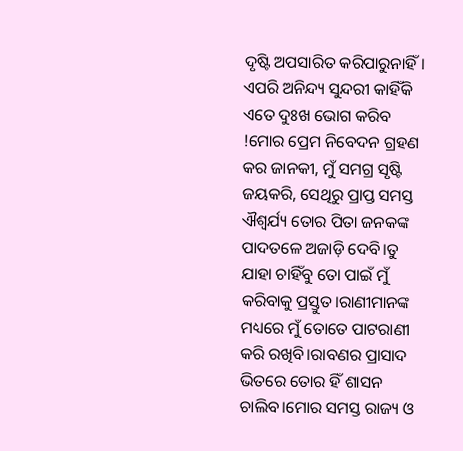ଦୃଷ୍ଟି ଅପସାରିତ କରିପାରୁନାହିଁ। ଏପରି ଅନିନ୍ଦ୍ୟ ସୁନ୍ଦରୀ କାହିଁକି ଏତେ ଦୁଃଖ ଭୋଗ କରିବ !ମୋର ପ୍ରେମ ନିବେଦନ ଗ୍ରହଣ କର ଜାନକୀ, ମୁଁ ସମଗ୍ର ସୃଷ୍ଟି ଜୟକରି, ସେଥିରୁ ପ୍ରାପ୍ତ ସମସ୍ତ ଐଶ୍ୱର୍ଯ୍ୟ ତୋର ପିତା ଜନକଙ୍କ ପାଦତଳେ ଅଜାଡ଼ି ଦେବି।ତୁ ଯାହା ଚାହିଁବୁ ତୋ ପାଇଁ ମୁଁ କରିବାକୁ ପ୍ରସ୍ତୁତ।ରାଣୀମାନଙ୍କ ମଧ୍ୟରେ ମୁଁ ତୋତେ ପାଟରାଣୀ କରି ରଖିବି।ରାବଣର ପ୍ରାସାଦ ଭିତରେ ତୋର ହିଁ ଶାସନ ଚାଲିବ।ମୋର ସମସ୍ତ ରାଜ୍ୟ ଓ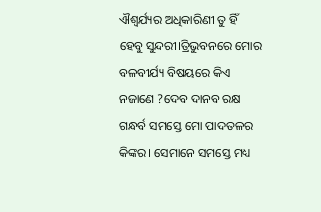ଐଶ୍ୱର୍ଯ୍ୟର ଅଧିକାରିଣୀ ତୁ ହିଁ ହେବୁ ସୁନ୍ଦରୀ।ତ୍ରିଭୁବନରେ ମୋର ବଳବୀର୍ଯ୍ୟ ବିଷୟରେ କିଏ ନଜାଣେ ?ଦେବ ଦାନବ ରକ୍ଷ ଗନ୍ଧର୍ବ ସମସ୍ତେ ମୋ ପାଦତଳର କିଙ୍କର। ସେମାନେ ସମସ୍ତେ ମଧ୍ୟ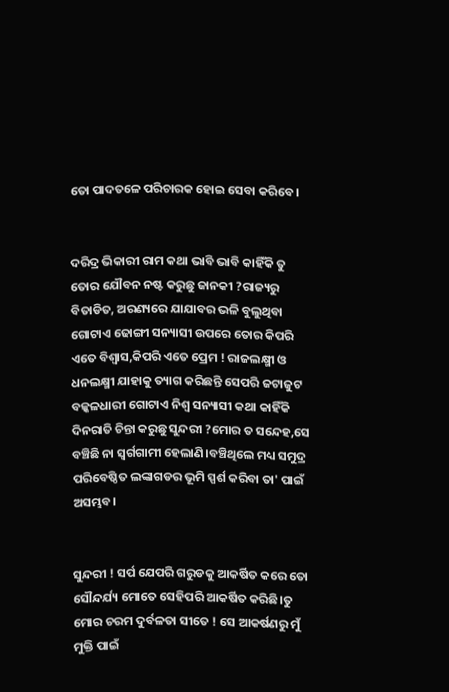ତୋ ପାଦତଳେ ପରିଚାରକ ହୋଇ ସେବା କରିବେ।


ଦରିଦ୍ର ଭିକାରୀ ରାମ କଥା ଭାବି ଭାବି କାହିଁକି ତୁ ତୋର ଯୌବନ ନଷ୍ଟ କରୁଛୁ ଜାନକୀ ?ରାଜ୍ୟରୁ ବିତାଡିତ, ଅରଣ୍ୟରେ ଯାଯାବର ଭଳି ବୁଲୁଥିବା ଗୋଟାଏ ଢୋଙ୍ଗୀ ସନ୍ୟାସୀ ଉପରେ ତୋର କିପରି ଏତେ ବିଶ୍ୱାସ,କିପରି ଏତେ ପ୍ରେମ ! ରାଜଲକ୍ଷ୍ମୀ ଓ ଧନଲକ୍ଷ୍ମୀ ଯାହାକୁ ତ୍ୟାଗ କରିଛନ୍ତି ସେପରି ଜଟାଜୁଟ ବଳ୍କଳଧାରୀ ଗୋଟାଏ ନିଶ୍ୱ ସନ୍ୟାସୀ କଥା କାହିଁକି ଦିନରାତି ଚିନ୍ତା କରୁଛୁ ସୁନ୍ଦରୀ ?ମୋର ତ ସନ୍ଦେହ,ସେ ବଞ୍ଚିଛି ନା ସ୍ୱର୍ଗଗାମୀ ହେଲାଣି।ବଞ୍ଚିଥିଲେ ମଧ୍ୟ ସମୁଦ୍ର ପରିବେଷ୍ଠିତ ଲଙ୍କାଗଡର ଭୂମି ସ୍ପର୍ଶ କରିବା ତା' ପାଇଁ ଅସମ୍ଭବ।


ସୁନ୍ଦରୀ ! ସର୍ପ ଯେପରି ଗରୁଡକୁ ଆକର୍ଷିତ କରେ ତୋ ସୌନ୍ଦର୍ଯ୍ୟ ମୋତେ ସେହିପରି ଆକର୍ଷିତ କରିଛି।ତୁ ମୋର ଚରମ ଦୁର୍ବଳତା ସୀତେ ! ସେ ଆକର୍ଷଣରୁ ମୁଁ ମୁକ୍ତି ପାଇଁ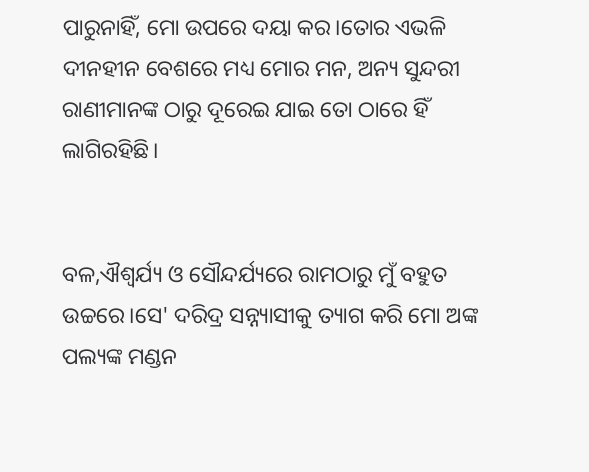ପାରୁନାହିଁ, ମୋ ଉପରେ ଦୟା କର।ତୋର ଏଭଳି ଦୀନହୀନ ବେଶରେ ମଧ୍ୟ ମୋର ମନ, ଅନ୍ୟ ସୁନ୍ଦରୀ ରାଣୀମାନଙ୍କ ଠାରୁ ଦୂରେଇ ଯାଇ ତୋ ଠାରେ ହିଁ ଲାଗିରହିଛି।


ବଳ,ଐଶ୍ୱର୍ଯ୍ୟ ଓ ସୌନ୍ଦର୍ଯ୍ୟରେ ରାମଠାରୁ ମୁଁ ବହୁତ ଉଚ୍ଚରେ।ସେ' ଦରିଦ୍ର ସନ୍ନ୍ୟାସୀକୁ ତ୍ୟାଗ କରି ମୋ ଅଙ୍କ ପଲ୍ୟଙ୍କ ମଣ୍ଡନ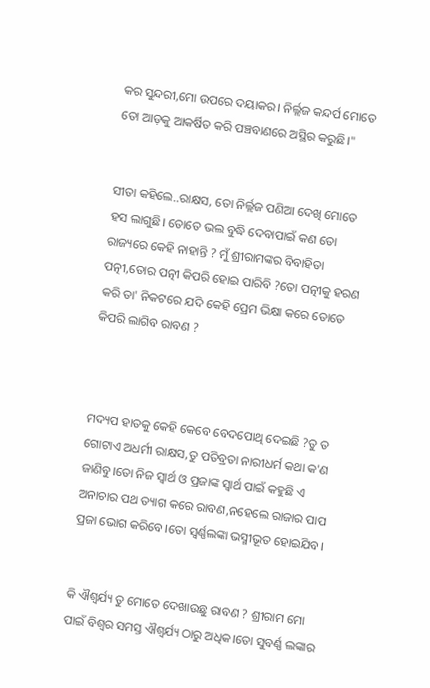କର ସୁନ୍ଦରୀ,ମୋ ଉପରେ ଦୟାକର। ନିର୍ଲ୍ଲଜ କନ୍ଦର୍ପ ମୋତେ ତୋ ଆଡ଼କୁ ଆକର୍ଷିତ କରି ପଞ୍ଚବାଣରେ ଅସ୍ଥିର କରୁଛି।"


ସୀତା କହିଲେ..ରାକ୍ଷସ, ତୋ ନିର୍ଲ୍ଲଜ ପଣିଆ ଦେଖି ମୋତେ ହସ ଲାଗୁଛି। ତୋତେ ଭଲ ବୁଦ୍ଧି ଦେବାପାଇଁ କଣ ତୋ ରାଜ୍ୟରେ କେହି ନାହାନ୍ତି ? ମୁଁ ଶ୍ରୀରାମଙ୍କର ବିବାହିତା ପତ୍ନୀ,ତୋର ପତ୍ନୀ କିପରି ହୋଇ ପାରିବି ?ତୋ ପତ୍ନୀକୁ ହରଣ କରି ତା' ନିକଟରେ ଯଦି କେହି ପ୍ରେମ ଭିକ୍ଷା କରେ ତୋତେ କିପରି ଲାଗିବ ରାବଣ ?



ମଦ୍ୟପ ହାତକୁ କେହି କେବେ ବେଦପୋଥି ଦେଇଛି ?ତୁ ତ ଗୋଟାଏ ଅଧର୍ମୀ ରାକ୍ଷସ,ତୁ ପତିବ୍ରତା ନାରୀଧର୍ମ କଥା କ'ଣ ଜାଣିବୁ।ତୋ ନିଜ ସ୍ୱାର୍ଥ ଓ ପ୍ରଜାଙ୍କ ସ୍ୱାର୍ଥ ପାଇଁ କହୁଛି ଏ ଅନାଚାର ପଥ ତ୍ୟାଗ କରେ ରାବଣ,ନହେଲେ ରାଜାର ପାପ ପ୍ରଜା ଭୋଗ କରିବେ।ତୋ ସ୍ୱର୍ଣ୍ଣଲଙ୍କା ଭସ୍ମୀଭୂତ ହୋଇଯିବ।


କି ଐଶ୍ୱର୍ଯ୍ୟ ତୁ ମୋତେ ଦେଖାଉଛୁ ରାବଣ ? ଶ୍ରୀରାମ ମୋ ପାଇଁ ବିଶ୍ୱର ସମସ୍ତ ଐଶ୍ୱର୍ଯ୍ୟ ଠାରୁ ଅଧିକ।ତୋ ସୁବର୍ଣ୍ଣ ଲଙ୍କାର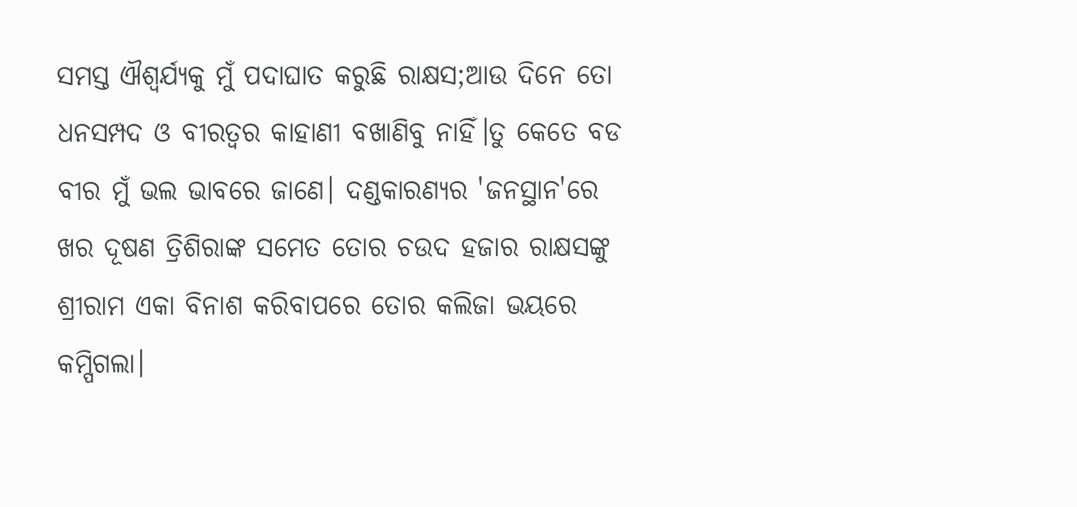ସମସ୍ତ ଐଶ୍ୱର୍ଯ୍ୟକୁ ମୁଁ ପଦାଘାତ କରୁଛି ରାକ୍ଷସ;ଆଉ ଦିନେ ତୋ ଧନସମ୍ପଦ ଓ ବୀରତ୍ୱର କାହାଣୀ ବଖାଣିବୁ ନାହିଁ।ତୁ କେତେ ବଡ ବୀର ମୁଁ ଭଲ ଭାବରେ ଜାଣେ। ଦଣ୍ଡକାରଣ୍ୟର 'ଜନସ୍ଥାନ'ରେ ଖର ଦୂଷଣ ତ୍ରିଶିରାଙ୍କ ସମେତ ତୋର ଚଉଦ ହଜାର ରାକ୍ଷସଙ୍କୁ ଶ୍ରୀରାମ ଏକା ବିନାଶ କରିବାପରେ ତୋର କଲିଜା ଭୟରେ କମ୍ପିଗଲା।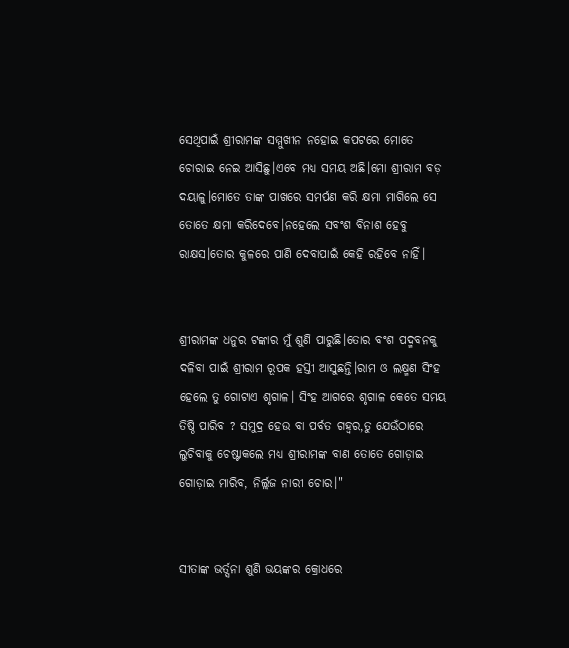ସେଥିପାଇଁ ଶ୍ରୀରାମଙ୍କ ସମ୍ମୁଖୀନ ନହୋଇ କପଟରେ ମୋତେ ଚୋରାଇ ନେଇ ଆସିଛୁ।ଏବେ ମଧ୍ୟ ସମୟ ଅଛି।ମୋ ଶ୍ରୀରାମ ବଡ଼ ଦୟାଳୁ।ମୋତେ ତାଙ୍କ ପାଖରେ ସମର୍ପଣ କରି କ୍ଷମା ମାଗିଲେ ସେ ତୋତେ କ୍ଷମା କରିଦେବେ।ନହେଲେ ସବଂଶ ବିନାଶ ହେବୁ ରାକ୍ଷସ।ତୋର କୁଳରେ ପାଣି ଦେବାପାଇଁ କେହି ରହିବେ ନାହିଁ।


ଶ୍ରୀରାମଙ୍କ ଧନୁର ଟଙ୍କାର ମୁଁ ଶୁଣି ପାରୁଛି।ତୋର ବଂଶ ପଦ୍ମବନକୁ ଦଳିବା ପାଇଁ ଶ୍ରୀରାମ ରୂପକ ହସ୍ତୀ ଆସୁଛନ୍ତି।ରାମ ଓ ଲକ୍ଷ୍ମଣ ସିଂହ ହେଲେ ତୁ ଗୋଟାଏ ଶୃଗାଳ। ସିଂହ ଆଗରେ ଶୃଗାଳ କେତେ ସମୟ ତିଷ୍ଠି ପାରିବ ? ସମୁଦ୍ର ହେଉ ବା ପର୍ବତ ଗହ୍ୱର,ତୁ ଯେଉଁଠାରେ ଲୁଚିବାକୁ ଚେଷ୍ଟାକଲେ ମଧ୍ୟ ଶ୍ରୀରାମଙ୍କ ବାଣ ତୋତେ ଗୋଡ଼ାଇ ଗୋଡ଼ାଇ ମାରିବ, ନିର୍ଲ୍ଲଜ ନାରୀ ଚୋର।"


ସୀତାଙ୍କ ଭର୍ତ୍ସନା ଶୁଣି ଭୟଙ୍କର କ୍ରୋଧରେ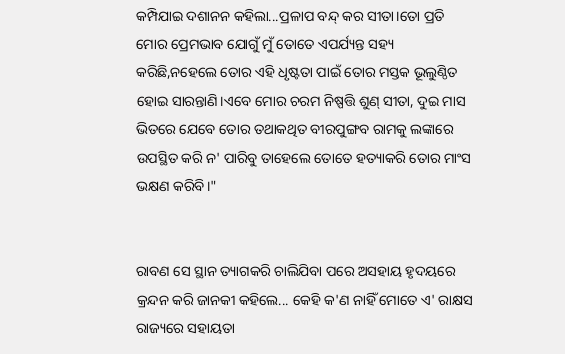କମ୍ପିଯାଇ ଦଶାନନ କହିଲା...ପ୍ରଳାପ ବନ୍ଦ୍ କର ସୀତା।ତୋ ପ୍ରତି ମୋର ପ୍ରେମଭାବ ଯୋଗୁଁ ମୁଁ ତୋତେ ଏପର୍ଯ୍ୟନ୍ତ ସହ୍ୟ କରିଛି,ନହେଲେ ତୋର ଏହି ଧୃଷ୍ଟତା ପାଇଁ ତୋର ମସ୍ତକ ଭୂଲୁଣ୍ଠିତ ହୋଇ ସାରନ୍ତାଣି।ଏବେ ମୋର ଚରମ ନିଷ୍ପତ୍ତି ଶୁଣ୍ ସୀତା, ଦୁଇ ମାସ ଭିତରେ ଯେବେ ତୋର ତଥାକଥିତ ବୀରପୁଙ୍ଗବ ରାମକୁ ଲଙ୍କାରେ ଉପସ୍ଥିତ କରି ନ' ପାରିବୁ ତାହେଲେ ତୋତେ ହତ୍ୟାକରି ତୋର ମାଂସ ଭକ୍ଷଣ କରିବି।"


ରାବଣ ସେ ସ୍ଥାନ ତ୍ୟାଗକରି ଚାଲିଯିବା ପରେ ଅସହାୟ ହୃଦୟରେ କ୍ରନ୍ଦନ କରି ଜାନକୀ କହିଲେ... କେହି କ'ଣ ନାହିଁ ମୋତେ ଏ' ରାକ୍ଷସ ରାଜ୍ୟରେ ସହାୟତା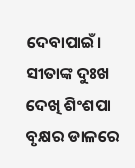ଦେବାପାଇଁ। ସୀତାଙ୍କ ଦୁଃଖ ଦେଖି ଶିଂଶପା ବୃକ୍ଷର ଡାଳରେ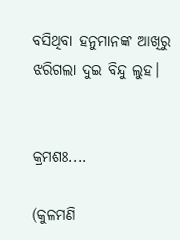ବସିଥିବା ହନୁମାନଙ୍କ ଆଖିରୁ ଝରିଗଲା ଦୁଇ ବିନ୍ଦୁ ଲୁହ।


କ୍ରମଶଃ....

(କୁଳମଣି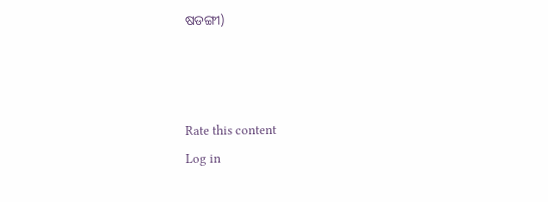ଷଡଙ୍ଗୀ)



Rate this content
Log in